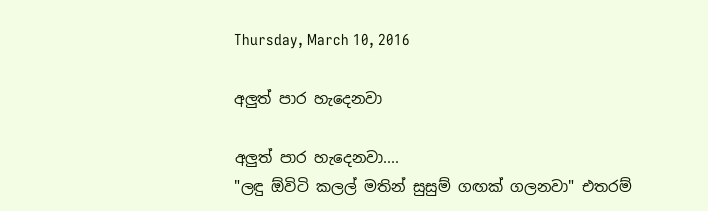Thursday, March 10, 2016

අලුත් පාර හැදෙනවා

අලුත් පාර හැදෙනවා....
"ලඳු ඕවිටි කලල් මතින් සුසුම් ගඟක් ගලනවා" එතරම්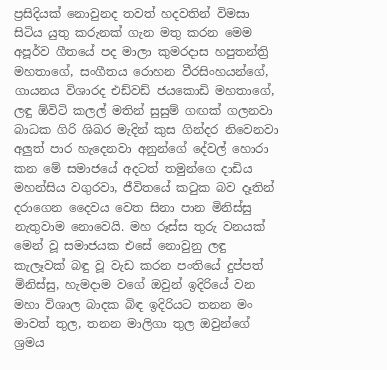ප්‍රසිදියක් නොවුනද තවත් හදවතින් විමසා සිටිය යුතු කරුනක් ගැන මතු කරන මෙම අපූර්ව ගීතයේ පද මාලා කුමරදාස හපුතන්ත්‍රි මහතාගේ, සංගීතය රොහන වීරසිංහයන්ගේ, ගායනය විශාරද එඩ්වඩ් ජයකොඩි මහතාගේ, ලඳු ඕවිටි කලල් මතින් සුසුම් ගඟක් ගලනවා බාධක ගිරි ශිඛර මැදින් කුස ගින්දර නිවෙනවා අලුත් පාර හැදෙනවා අනුන්ගේ දේවල් හොරා කන මේ සමාජයේ අදටත් තමුන්ගෙ දාඩිය මහන්සිය වගුරවා, ජීවිතයේ කටුක බව දෑතින් දරාගෙන දෛවය වෙත සිනා පාන මිනිස්සු නැතුවාම නොවෙයි. මහ රූස්ස තුරු වනයක් මෙන් වූ සමාජයක එසේ නොවුනු ලඳු කැලෑවක් බඳු වූ වැඩ කරන පංතියේ දුප්පත් මිනිස්සු, හැමදාම වගේ ඔවුන් ඉදිරියේ වන මහා විශාල බාදක බිඳ ඉදිරියට තනන මං මාවත් තුල, තනන මාලිගා තුල ඔවුන්ගේ ශ්‍රමය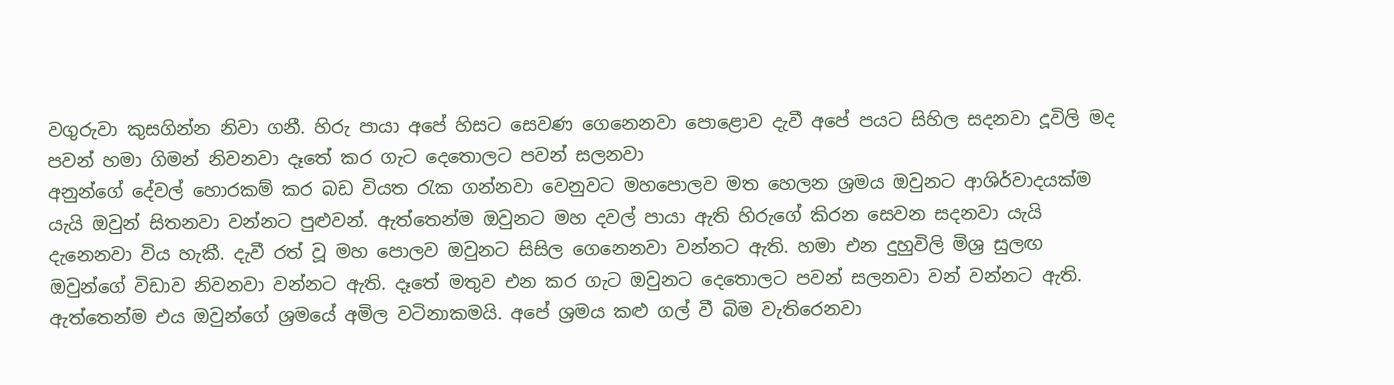වගුරුවා කුසගින්න නිවා ගනී. හිරු පායා අපේ හිසට සෙවණ ගෙනෙනවා පොළොව දැවී අපේ පයට සිහිල සදනවා දූවිලි මද පවන් හමා ගිමන් නිවනවා දෑතේ කර ගැට දෙතොලට පවන් සලනවා
අනුන්ගේ දේවල් හොරකම් කර බඩ වියත රැක ගන්නවා වෙනුවට මහපොලව මත හෙලන ශ්‍රමය ඔවුනට ආශිර්වාදයක්ම යැයි ඔවුන් සිතනවා වන්නට පුළුවන්. ඇත්තෙන්ම ඔවුනට මහ දවල් පායා ඇති හිරුගේ කිරන සෙවන සදනවා යැයි දැනෙනවා විය හැකී. දැවී රත් වූ මහ පොලව ඔවුනට සිසිල ගෙනෙනවා වන්නට ඇති. හමා එන දුහුවිලි මිශ්‍ර සුලඟ ඔවුන්ගේ විඩාව නිවනවා වන්නට ඇති. දෑතේ මතුව එන කර ගැට ඔවුනට දෙතොලට පවන් සලනවා වන් වන්නට ඇති. ඇත්තෙන්ම එය ඔවුන්ගේ ශ්‍රමයේ අමිල වටිනාකමයි. අපේ ශ්‍රමය කළු ගල් වී බිම වැතිරෙනවා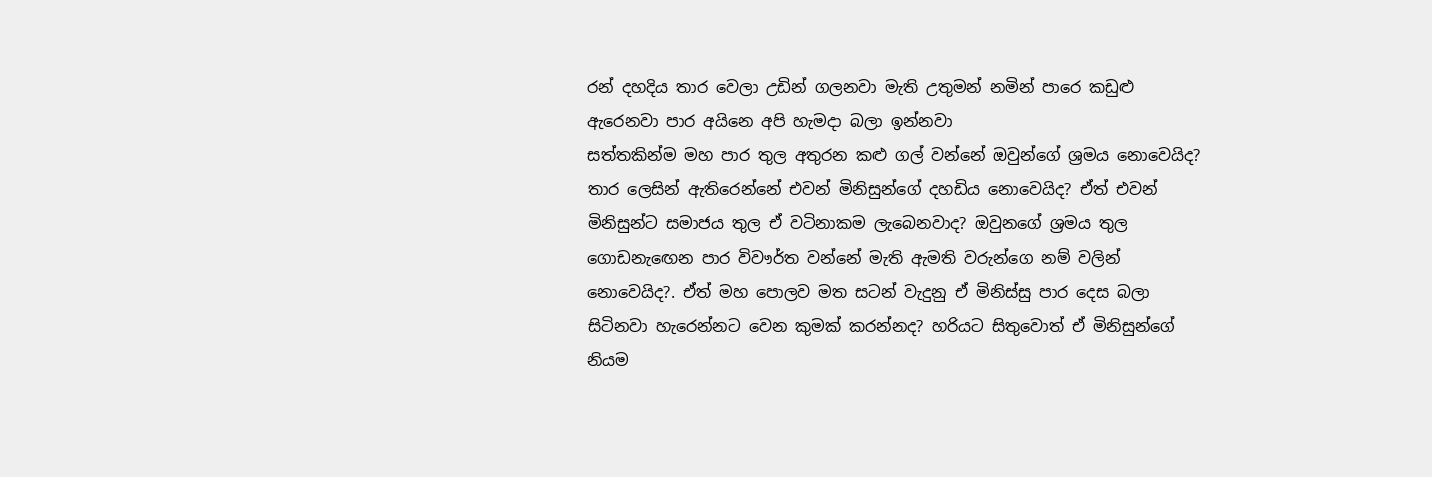රන් දහදිය තාර වෙලා උඩින් ගලනවා මැති උතුමන් නමින් පාරෙ කඩුළු ඇරෙනවා පාර අයිනෙ අපි හැමදා බලා ඉන්නවා
සත්තකින්ම මහ පාර තුල අතුරන කළු ගල් වන්නේ ඔවුන්ගේ ශ්‍රමය නොවෙයිද? තාර ලෙසින් ඇතිරෙන්නේ එවන් මිනිසුන්ගේ දහඩිය නොවෙයිද? ඒත් එවන් මිනිසුන්ට සමාජය තුල ඒ වටිනාකම ලැබෙනවාද? ඔවුනගේ ශ්‍රමය තුල ගොඩනැඟෙන පාර විවෟර්ත වන්නේ මැති ඇමති වරුන්ගෙ නම් වලින් නොවෙයිද?. ඒත් මහ පොලව මත සටන් වැදුනු ඒ මිනිස්සු පාර දෙස බලා සිටිනවා හැරෙන්නට වෙන කුමක් කරන්නද? හරියට සිතුවොත් ඒ මිනිසුන්ගේ නියම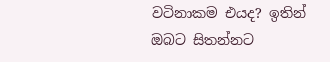වටිනාකම එයද? ඉතින් ඔබට සිතන්නට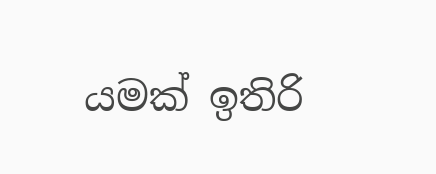යමක් ඉතිරි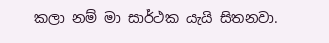කලා නම් මා සාර්ථක යැයි සිතනවා.